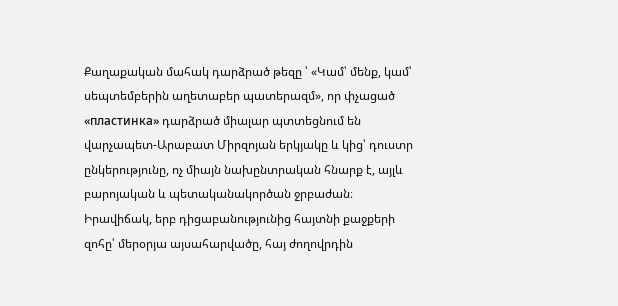Քաղաքական մահակ դարձրած թեզը ՝ «Կամ՝ մենք, կամ՝ սեպտեմբերին աղետաբեր պատերազմ», որ փչացած «пластинка» դարձրած միալար պտտեցնում են վարչապետ-Արաբատ Միրզոյան երկյակը և կից՝ դուստր ընկերությունը, ոչ միայն նախընտրական հնարք է, այլև բարոյական և պետականակործան ջրբաժան։
Իրավիճակ, երբ դիցաբանությունից հայտնի քաջքերի զոհը՝ մերօրյա այսահարվածը, հայ ժողովրդին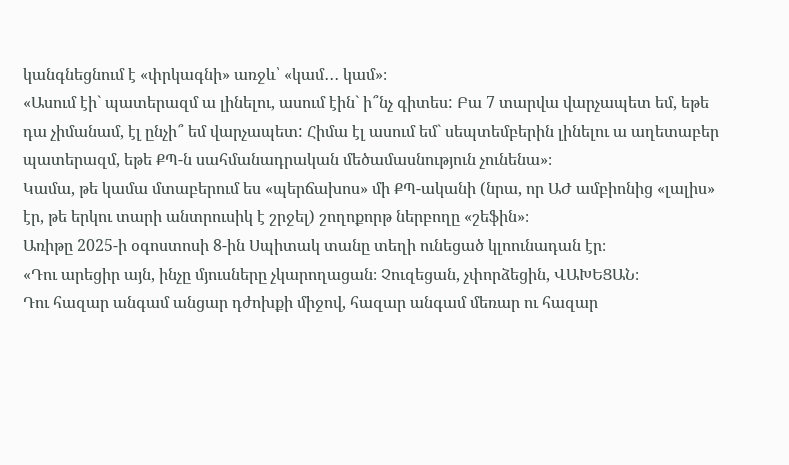կանգնեցնում է «փրկագնի» առջև՝ «կամ․․․ կամ»։
«Ասում էի` պատերազմ ա լինելու, ասում էին` ի՞նչ գիտես: Բա 7 տարվա վարչապետ եմ, եթե դա չիմանամ, էլ ընչի՞ եմ վարչապետ: Հիմա էլ ասում եմ` սեպտեմբերին լինելու ա աղետաբեր պատերազմ, եթե ՔՊ-ն սահմանադրական մեծամասնություն չունենա»։
Կամա, թե կամա մտաբերում ես «պերճախոս» մի ՔՊ-ականի (նրա, որ ԱԺ ամբիոնից «լալիս» էր, թե երկու տարի անտրուսիկ է շրջել) շողոքորթ ներբողը «շեֆին»։
Առիթը 2025-ի օգոստոսի 8-ին Սպիտակ տանը տեղի ունեցած կլոունադան էր։
«Դու արեցիր այն, ինչը մյուսները չկարողացան։ Չուզեցան, չփորձեցին, ՎԱԽԵՑԱՆ։
Դու հազար անգամ անցար դժոխքի միջով, հազար անգամ մեռար ու հազար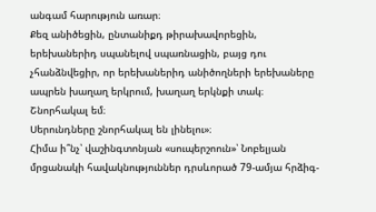անգամ հարություն առար։
Քեզ անիծեցին, ընտանիքդ թիրախավորեցին, երեխաներիդ սպանելով սպառնացին, բայց դու չհանձնվեցիր, որ երեխաներիդ անիծողների երեխաները ապրեն խաղաղ երկրում, խաղաղ երկնքի տակ։
Շնորհակալ եմ։
Սերունդները շնորհակալ են լինելու»։
Հիմա ի՞նչ՝ վաշինգտոնյան «սուպերշոուն»՝ Նոբելյան մրցանակի հավակնություններ դրսևորած 79-ամյա հրձիգ-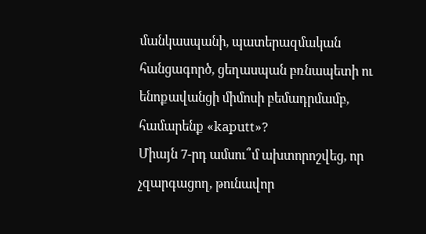մանկասպանի, պատերազմական հանցագործ, ցեղասպան բռնապետի ու ենոքավանցի միմոսի բեմադրմամբ, համարենք «kaputt»?
Միայն 7-րդ ամսու՞մ ախտորոշվեց, որ չզարգացող, թունավոր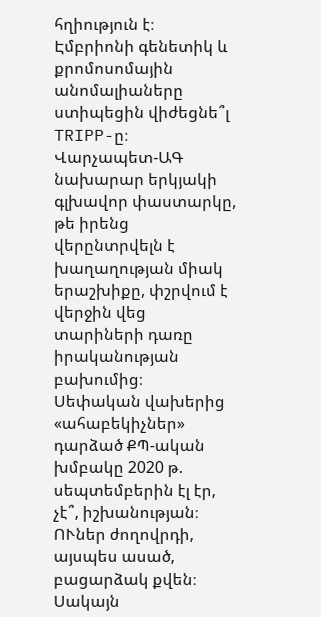հղիություն է։
Էմբրիոնի գենետիկ և քրոմոսոմային անոմալիաները ստիպեցին վիժեցնե՞լ TRIPP-ը։
Վարչապետ-ԱԳ նախարար երկյակի գլխավոր փաստարկը, թե իրենց վերընտրվելն է խաղաղության միակ երաշխիքը, փշրվում է վերջին վեց տարիների դառը իրականության բախումից։
Սեփական վախերից «ահաբեկիչներ» դարձած ՔՊ-ական խմբակը 2020 թ. սեպտեմբերին էլ էր, չէ՞, իշխանության։ ՈՒներ ժողովրդի, այսպես ասած, բացարձակ քվեն։ Սակայն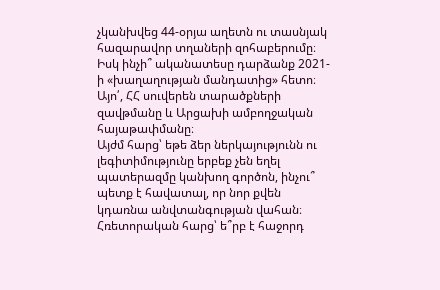չկանխվեց 44-օրյա աղետն ու տասնյակ հազարավոր տղաների զոհաբերումը։
Իսկ ինչի՞ ականատեսը դարձանք 2021-ի «խաղաղության մանդատից» հետո։
Այո՛, ՀՀ սուվերեն տարածքների զավթմանը և Արցախի ամբողջական հայաթափմանը։
Այժմ հարց՝ եթե ձեր ներկայությունն ու լեգիտիմությունը երբեք չեն եղել պատերազմը կանխող գործոն, ինչու՞ պետք է հավատալ, որ նոր քվեն կդառնա անվտանգության վահան։
Հռետորական հարց՝ ե՞րբ է հաջորդ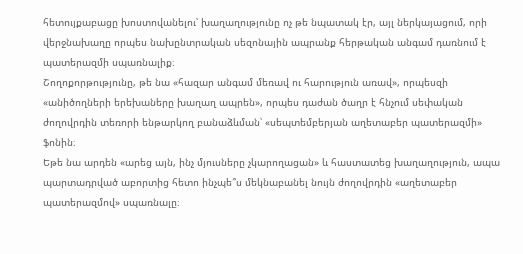հետույքաբացը խոստովանելու՝ խաղաղությունը ոչ թե նպատակ էր, այլ ներկայացում, որի վերջնախաղը որպես նախընտրական սեզոնային ապրանք հերթական անգամ դառնում է պատերազմի սպառնալիք։
Շողոքորթությունը, թե նա «հազար անգամ մեռավ ու հարություն առավ», որպեսզի «անիծողների երեխաները խաղաղ ապրեն», որպես դաժան ծաղր է հնչում սեփական ժողովրդին տեռորի ենթարկող բանաձևման՝ «սեպտեմբերյան աղետաբեր պատերազմի» ֆոնին։
Եթե նա արդեն «արեց այն, ինչ մյուսները չկարողացան» և հաստատեց խաղաղություն, ապա պարտադրված աբորտից հետո ինչպե՞ս մեկնաբանել նույն ժողովրդին «աղետաբեր պատերազմով» սպառնալը։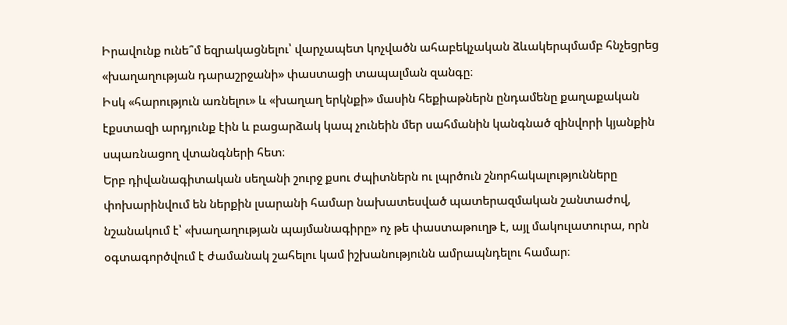Իրավունք ունե՞մ եզրակացնելու՝ վարչապետ կոչվածն ահաբեկչական ձևակերպմամբ հնչեցրեց «խաղաղության դարաշրջանի» փաստացի տապալման զանգը։
Իսկ «հարություն առնելու» և «խաղաղ երկնքի» մասին հեքիաթներն ընդամենը քաղաքական էքստազի արդյունք էին և բացարձակ կապ չունեին մեր սահմանին կանգնած զինվորի կյանքին սպառնացող վտանգների հետ։
Երբ դիվանագիտական սեղանի շուրջ քսու ժպիտներն ու լպրծուն շնորհակալությունները փոխարինվում են ներքին լսարանի համար նախատեսված պատերազմական շանտաժով, նշանակում է՝ «խաղաղության պայմանագիրը» ոչ թե փաստաթուղթ է, այլ մակուլատուրա, որն օգտագործվում է ժամանակ շահելու կամ իշխանությունն ամրապնդելու համար։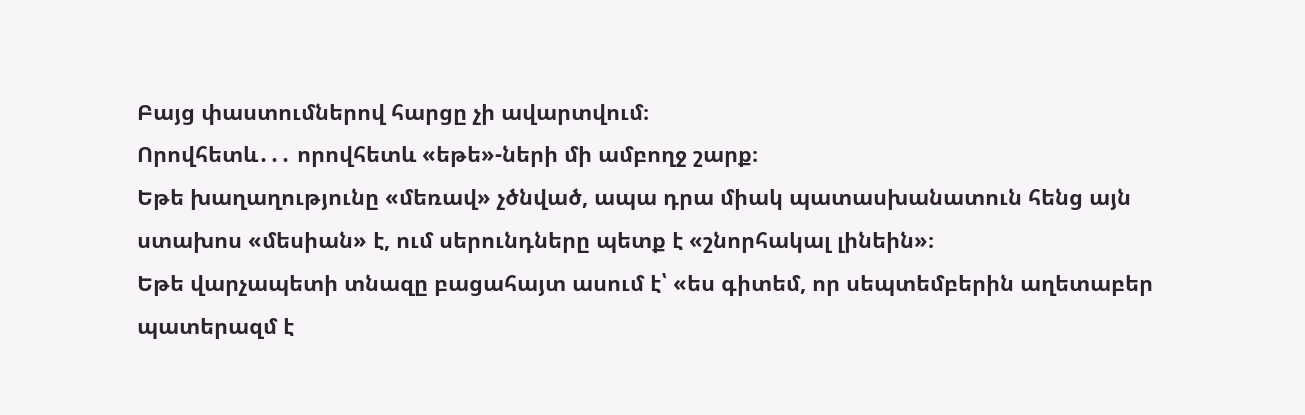Բայց փաստումներով հարցը չի ավարտվում։
Որովհետև․․․ որովհետև «եթե»-ների մի ամբողջ շարք։
Եթե խաղաղությունը «մեռավ» չծնված, ապա դրա միակ պատասխանատուն հենց այն ստախոս «մեսիան» է, ում սերունդները պետք է «շնորհակալ լինեին»։
Եթե վարչապետի տնազը բացահայտ ասում է՝ «ես գիտեմ, որ սեպտեմբերին աղետաբեր պատերազմ է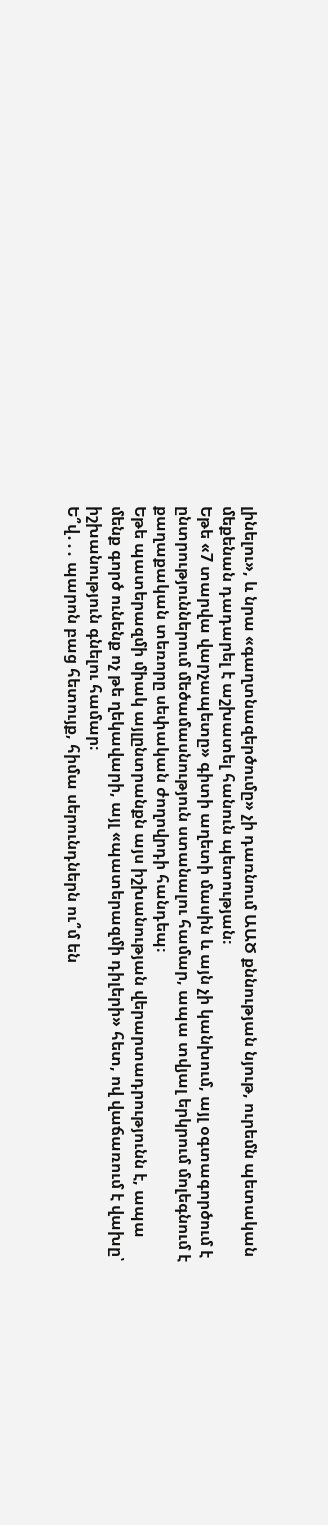լինելու», և նրա «գաղտնազերծումը» չի դառնում ԱԱԾ քննության նյութ, ուրեմն պետական մեքենան դադարել է աշխատել հանուն պետության։
Եթե «7 տարվա վարչապետը» գիտի աղետի մասին և այն չի կանխում, այլ օգտագործում է ընտրություններում մեծամասնություն ստանալու համար, ապա տվյալ երկրում մոլեգնում է քաղաքական տեռորը սեփական ժողովրդի հանդեպ։
Եթե պատերազմի միակ այլընտրանքն այս իշխանության վերարտադրությունն է, ապա մենք գործ ունենք ոչ թե ղեկավարի, այլ «պատերազմի դիլերի» հետ, ով վաճառում է վախը՝ իշխանություն գնելու համար։
Ե՞վ․․․ պարոն բաց հետույք, հիմա սերունդներն ու՞մ են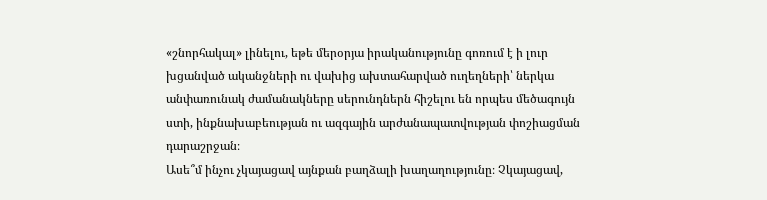«շնորհակալ» լինելու, եթե մերօրյա իրականությունը գոռում է ի լուր խցանված ականջների ու վախից ախտահարված ուղեղների՝ ներկա անփառունակ ժամանակները սերունդներն հիշելու են որպես մեծագույն ստի, ինքնախաբեության ու ազգային արժանապատվության փոշիացման դարաշրջան։
Ասե՞մ ինչու չկայացավ այնքան բաղձալի խաղաղությունը։ Չկայացավ,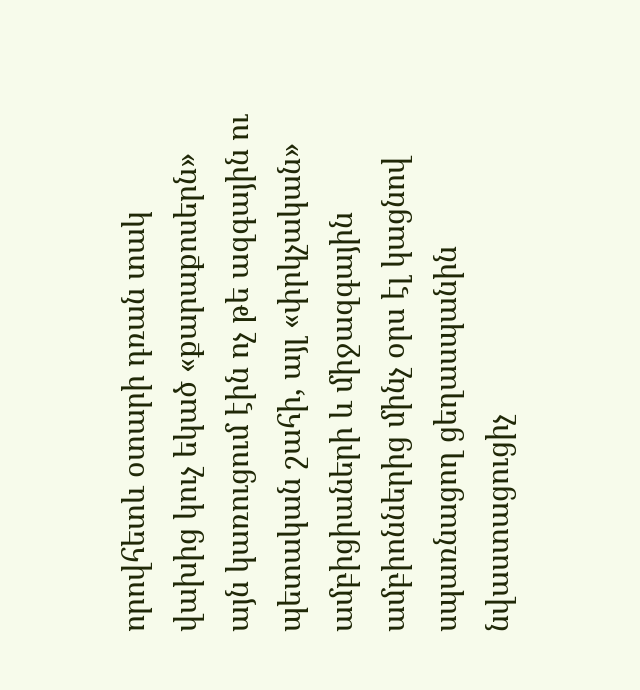որովհետև օտարի դռան տակ վախից կուչ եկած «քարաքոսերն» այն կառուցում էին ոչ թե ազգային ու պետական շահի, այլ «փրկչական» ամբիցիաների և միջազգային ամբիոններից մինչ օրս էլ կացնով սպառնացող ցեղասպանին նվաստացուցիչ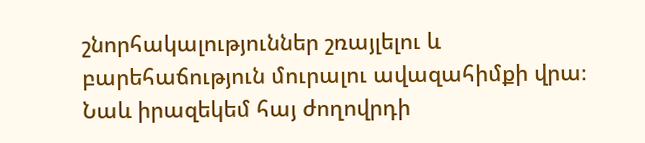շնորհակալություններ շռայլելու և բարեհաճություն մուրալու ավազահիմքի վրա։
Նաև իրազեկեմ հայ ժողովրդի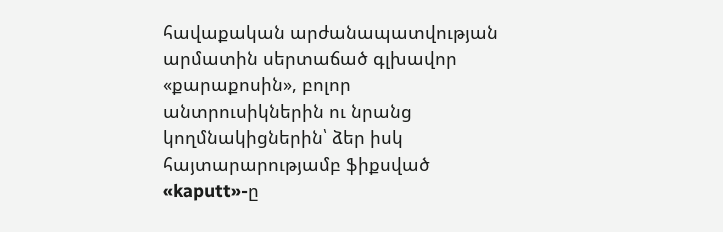հավաքական արժանապատվության արմատին սերտաճած գլխավոր «քարաքոսին», բոլոր անտրուսիկներին ու նրանց կողմնակիցներին՝ ձեր իսկ հայտարարությամբ ֆիքսված «kaputt»-ը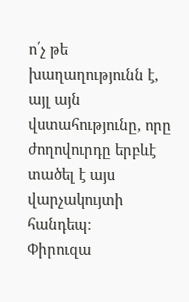ո՛չ թե խաղաղությունն է, այլ այն վստահությունը, որը ժողովուրդը երբևէ տածել է այս վարչակույտի հանդեպ։
Փիրուզա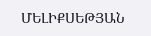ՄԵԼԻՔՍԵԹՅԱՆ